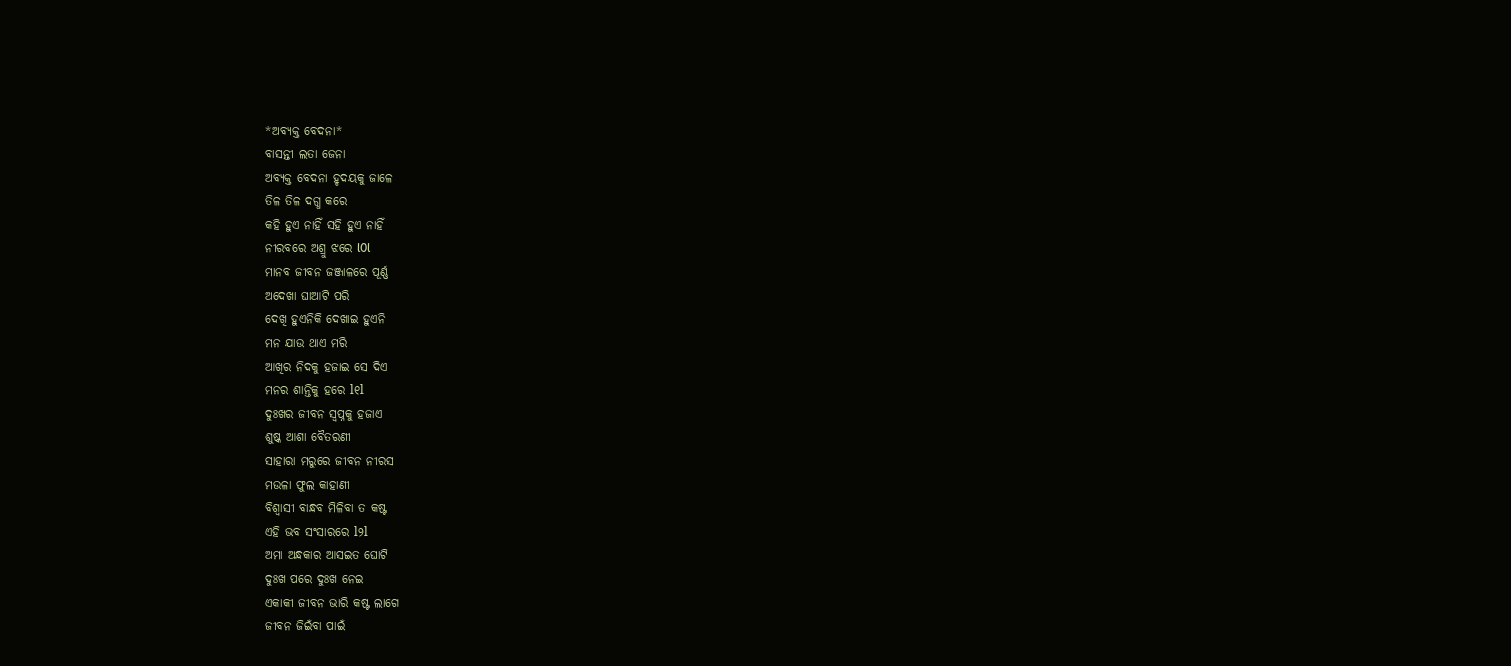*ଅବ୍ୟକ୍ତ ବେଦନା*
ବାସନ୍ତୀ ଲତା ଜେନା
ଅବ୍ୟକ୍ତ ବେଦନା ହୃଦୟକୁ ଜାଳେ
ତିଳ ତିଳ ଦଗ୍ଧ କରେ
କହି ହୁଏ ନାହିଁ ସହି ହୁଏ ନାହିଁ
ନୀରବରେ ଅଶ୍ରୁ ଝରେ l0l
ମାନବ ଜୀବନ ଜଞ୍ଜାଳରେ ପୂର୍ଣ୍ଣ
ଅଦେଖା ଘାଆଟି ପରି
ଦେଖି ହୁଏନିକି ଦେଖାଇ ହୁଏନି
ମନ ଯାଉ ଥାଏ ମରି
ଆଖିର ନିଦକୁ ହଜାଇ ସେ ଦିଏ
ମନର ଶାନ୍ତିକୁ ହରେ l୧l
ଦୁଃଖର ଜୀବନ ସ୍ବପ୍ନକୁ ହଜାଏ
ଶୁଷ୍କ ଆଶା ବୈତରଣୀ
ସାହାରା ମରୁରେ ଜୀବନ ନୀରସ
ମଉଳା ଫୁଲ କାହାଣୀ
ବିଶ୍ୱାସୀ ବାନ୍ଧବ ମିଳିବା ତ କଷ୍ଟ
ଏହି ଭବ ସଂସାରରେ l୨l
ଅମା ଅନ୍ଧକାର ଆସଇତ ଘୋଟି
ଦୁଃଖ ପରେ ଦୁଃଖ ନେଇ
ଏକାକୀ ଜୀବନ ଭାରି କଷ୍ଟ ଲାଗେ
ଜୀବନ ଜିଇଁବା ପାଇଁ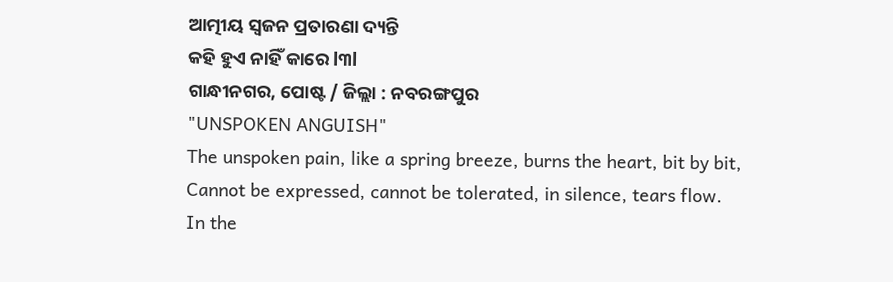ଆତ୍ମୀୟ ସ୍ୱଜନ ପ୍ରତାରଣା ଦ୍ୟନ୍ତି
କହି ହୁଏ ନାହିଁ କାରେ l୩l
ଗାନ୍ଧୀନଗର, ପୋଷ୍ଟ / ଜିଲ୍ଲା : ନବରଙ୍ଗପୁର
"UNSPOKEN ANGUISH"
The unspoken pain, like a spring breeze, burns the heart, bit by bit,
Cannot be expressed, cannot be tolerated, in silence, tears flow.
In the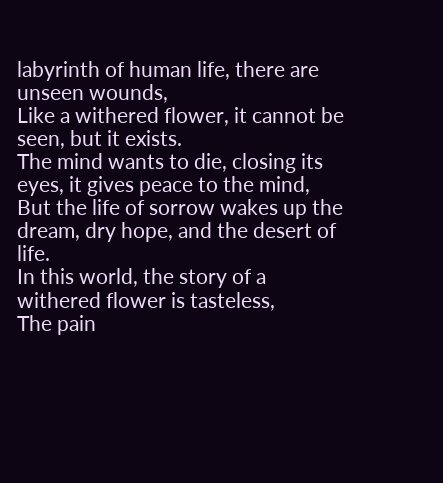labyrinth of human life, there are unseen wounds,
Like a withered flower, it cannot be seen, but it exists.
The mind wants to die, closing its eyes, it gives peace to the mind,
But the life of sorrow wakes up the dream, dry hope, and the desert of life.
In this world, the story of a withered flower is tasteless,
The pain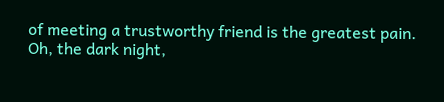of meeting a trustworthy friend is the greatest pain.
Oh, the dark night,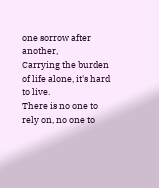one sorrow after another,
Carrying the burden of life alone, it's hard to live.
There is no one to rely on, no one to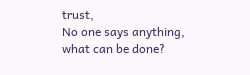trust,
No one says anything, what can be done?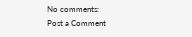No comments:
Post a Comment